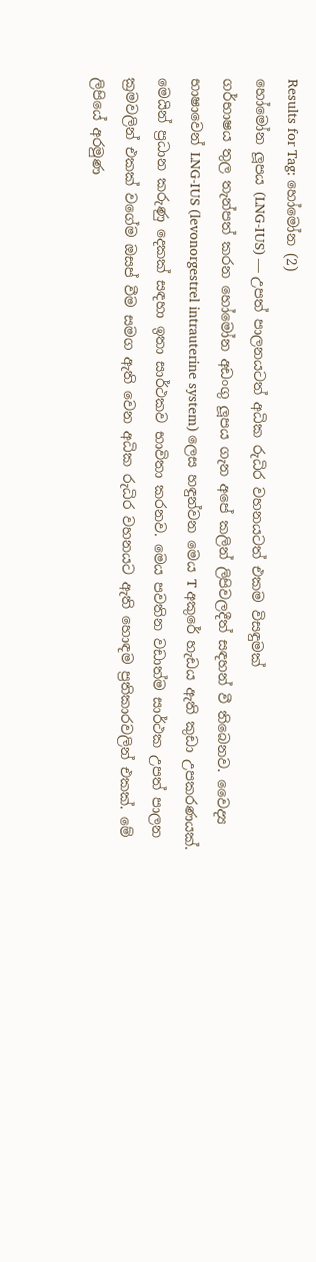Results for Tag: හෝමෝන (2)
හෝමෝන ලූපය (LNG-IUS) — උපත් පාලනයටත් අධික රුධිර වහනයටත් එකම විසඳුමක්
ගර්භාෂය තුල තැන්පත් කරන හෝමෝන අඩංගු ලූපය ගැන අපේ කලින් ලිපිවලදීත් සඳහන් වී තිබෙනව. වෛද්‍ය භාෂාවෙන් LNG-IUS (levonorgestrel intrauterine system) ලෙස හඳුන්වන මෙය T අකුරේ හැඩය ඇති කුඩා උපකරණයක්. මෙයින් ප්‍රධාන කරුණු දෙකක් සඳහා ඉතා සාර්ථකව භාවිතා කරනව. මෙය පවතින වඩාත්ම සාර්ථක උපත් පාලන ක්‍රමවලින් එකක් වගේම ඔසප් වීම සමග ඇති වෙන අධික රුධිර වහනයට ඇති හොඳම ප්‍රතිකාරවලින් එකක්. මේ ලිපියේ අරමුණ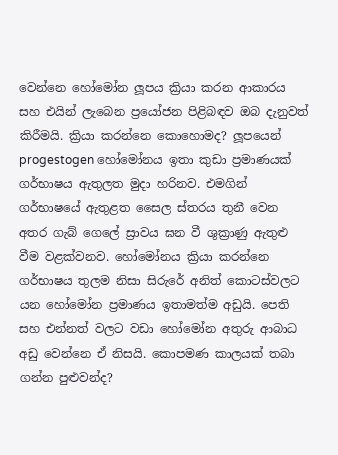වෙන්නෙ හෝමෝන ලූපය ක්‍රියා කරන ආකාරය සහ එයින් ලැබෙන ප්‍රයෝජන පිළිබඳව ඔබ දැනුවත් කිරීමයි. ක්‍රියා කරන්නෙ කොහොමද? ලූපයෙන් progestogen හෝමෝනය ඉතා කුඩා ප්‍රමාණයක් ගර්භාෂය ඇතුලත මුදා හරිනව. එමගින් ගර්භාෂයේ ඇතුළත සෛල ස්තරය තුනී වෙන අතර ගැබ් ගෙලේ ස්‍රාවය ඝන වී ශුක්‍රාණු ඇතුළු වීම වළක්වනව. හෝමෝනය ක්‍රියා කරන්නෙ ගර්භාෂය තුලම නිසා සිරුරේ අනිත් කොටස්වලට යන හෝමෝන ප්‍රමාණය ඉතාමත්ම අඩුයි. පෙති සහ එන්නත් වලට වඩා හෝමෝන අතුරු ආබාධ අඩු වෙන්නෙ ඒ නිසයි. කොපමණ කාලයක් තබා ගන්න පුළුවන්ද?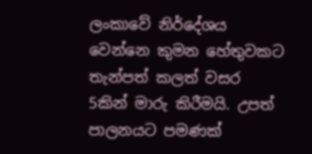ලංකාවේ නිර්දේශය වෙන්නෙ කුමන හේතුවකට තැන්පත් කලත් වසර 5කින් මාරු කිරීමයි. උපත් පාලනයට පමණක්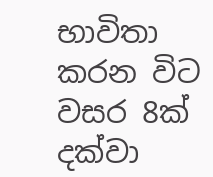භාවිතා කරන විට වසර 8ක් දක්වා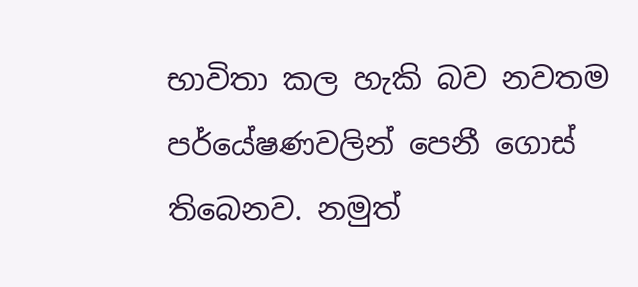භාවිතා කල හැකි බව නවතම පර්යේෂණවලින් පෙනී ගොස් තිබෙනව. නමුත්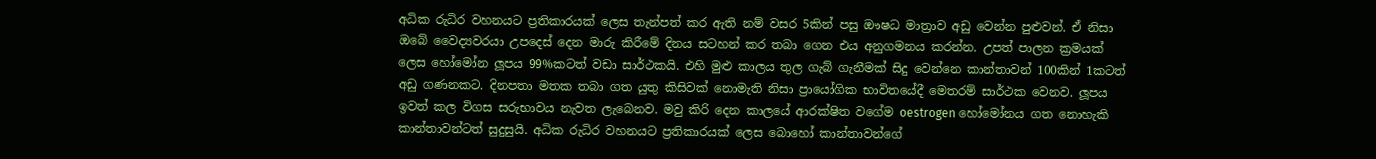අධික රුධිර වහනයට ප්‍රතිකාරයක් ලෙස තැන්පත් කර ඇති නම් වසර 5කින් පසු ඖෂධ මාත්‍රාව අඩු වෙන්න පුළුවන්. ඒ නිසා ඔබේ වෛද්‍යවරයා උපදෙස් දෙන මාරු කිරීමේ දිනය සටහන් කර තබා ගෙන එය අනුගමනය කරන්න. උපත් පාලන ක්‍රමයක් ලෙස හෝමෝන ලූපය 99%කටත් වඩා සාර්ථකයි. එහි මුළු කාලය තුල ගැබ් ගැනීමක් සිදු වෙන්නෙ කාන්තාවන් 100කින් 1කටත් අඩු ගණනකට. දිනපතා මතක තබා ගත යුතු කිසිවක් නොමැති නිසා ප්‍රායෝගික භාවිතයේදී මෙතරම් සාර්ථක වෙනව. ලූපය ඉවත් කල විගස සරුභාවය නැවත ලැබෙනව. මවු කිරි දෙන කාලයේ ආරක්ෂිත වගේම oestrogen හෝමෝනය ගත නොහැකි කාන්තාවන්ටත් සුදුසුයි. අධික රුධිර වහනයට ප්‍රතිකාරයක් ලෙස බොහෝ කාන්තාවන්ගේ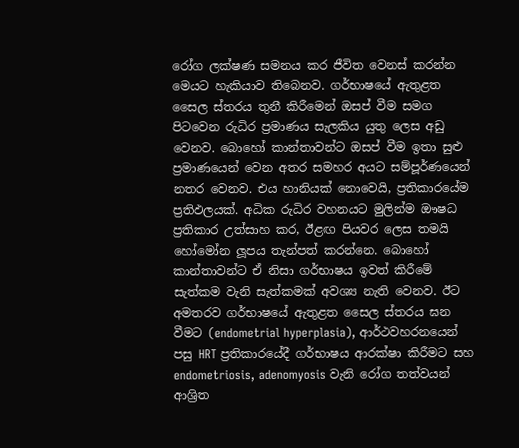රෝග ලක්ෂණ සමනය කර ජීවිත වෙනස් කරන්න මෙයට හැකියාව තිබෙනව. ගර්භාෂයේ ඇතුළත සෛල ස්තරය තුනී කිරීමෙන් ඔසප් වීම සමග පිටවෙන රුධිර ප්‍රමාණය සැලකිය යුතු ලෙස අඩු වෙනව. බොහෝ කාන්තාවන්ට ඔසප් වීම ඉතා සුළු ප්‍රමාණයෙන් වෙන අතර සමහර අයට සම්පූර්ණයෙන් නතර වෙනව. එය හානියක් නොවෙයි, ප්‍රතිකාරයේම ප්‍රතිඵලයක්. අධික රුධිර වහනයට මුලින්ම ඖෂධ ප්‍රතිකාර උත්සාහ කර, ඊළඟ පියවර ලෙස තමයි හෝමෝන ලූපය තැන්පත් කරන්නෙ. බොහෝ කාන්තාවන්ට ඒ නිසා ගර්භාෂය ඉවත් කිරීමේ සැත්කම වැනි සැත්කමක් අවශ්‍ය නැති වෙනව. ඊට අමතරව ගර්භාෂයේ ඇතුළත සෛල ස්තරය ඝන වීමට (endometrial hyperplasia), ආර්ථවහරනයෙන් පසු HRT ප්‍රතිකාරයේදී ගර්භාෂය ආරක්ෂා කිරීමට සහ endometriosis, adenomyosis වැනි රෝග තත්වයන් ආශ්‍රිත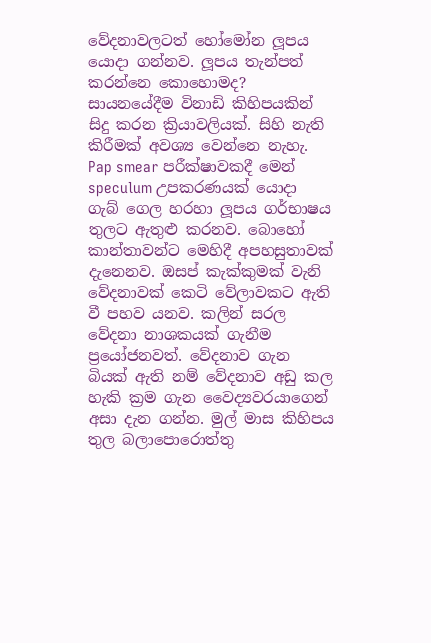වේදනාවලටත් හෝමෝන ලූපය යොදා ගන්නව. ලූපය තැන්පත් කරන්නෙ කොහොමද? සායනයේදීම විනාඩි කිහිපයකින් සිදු කරන ක්‍රියාවලියක්. සිහි නැති කිරීමක් අවශ්‍ය වෙන්නෙ නැහැ. Pap smear පරීක්ෂාවකදී මෙන් speculum උපකරණයක් යොදා ගැබ් ගෙල හරහා ලූපය ගර්භාෂය තුලට ඇතුළු කරනව. බොහෝ කාන්තාවන්ට මෙහිදී අපහසුතාවක් දැනෙනව. ඔසප් කැක්කුමක් වැනි වේදනාවක් කෙටි වේලාවකට ඇති වී පහව යනව. කලින් සරල වේදනා නාශකයක් ගැනීම ප්‍රයෝජනවත්. වේදනාව ගැන බියක් ඇති නම් වේදනාව අඩු කල හැකි ක්‍රම ගැන වෛද්‍යවරයාගෙන් අසා දැන ගන්න. මුල් මාස කිහිපය තුල බලාපොරොත්තු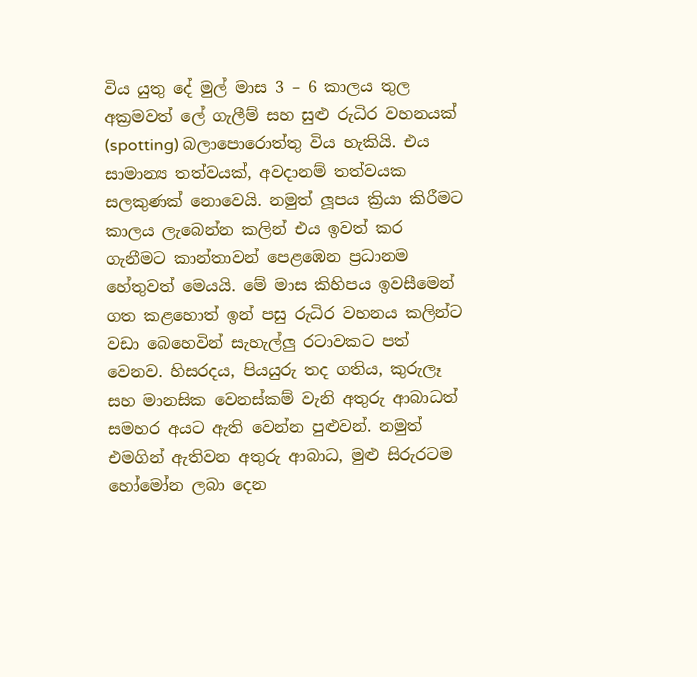විය යුතු දේ මුල් මාස 3 – 6 කාලය තුල අක්‍රමවත් ලේ ගැලීම් සහ සුළු රුධිර වහනයක් (spotting) බලාපොරොත්තු විය හැකියි. එය සාමාන්‍ය තත්වයක්, අවදානම් තත්වයක සලකුණක් නොවෙයි. නමුත් ලූපය ක්‍රියා කිරීමට කාලය ලැබෙන්න කලින් එය ඉවත් කර ගැනීමට කාන්තාවන් පෙළඹෙන ප්‍රධානම හේතුවත් මෙයයි. මේ මාස කිහිපය ඉවසීමෙන් ගත කළහොත් ඉන් පසු රුධිර වහනය කලින්ට වඩා බෙහෙවින් සැහැල්ලු රටාවකට පත් වෙනව. හිසරදය, පියයුරු තද ගතිය, කුරුලෑ සහ මානසික වෙනස්කම් වැනි අතුරු ආබාධත් සමහර අයට ඇති වෙන්න පුළුවන්. නමුත් එමගින් ඇතිවන අතුරු ආබාධ, මුළු සිරුරටම හෝමෝන ලබා දෙන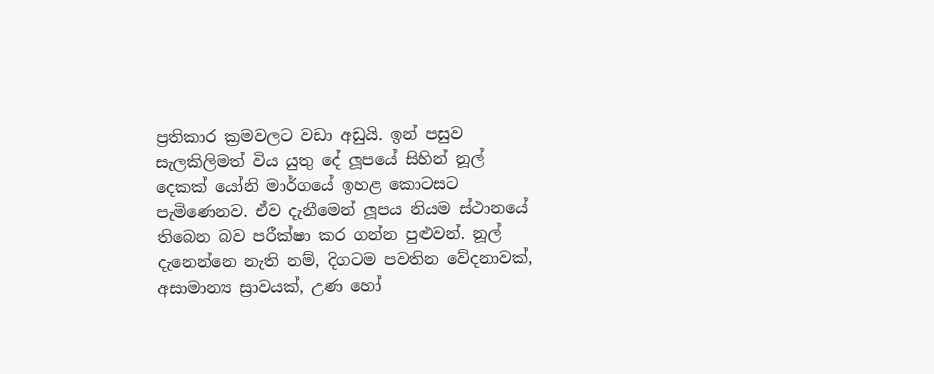ප්‍රතිකාර ක්‍රමවලට වඩා අඩුයි. ඉන් පසුව සැලකිලිමත් විය යුතු දේ ලූපයේ සිහින් නූල් දෙකක් යෝනි මාර්ගයේ ඉහළ කොටසට පැමිණෙනව. ඒව දැනීමෙන් ලූපය නියම ස්ථානයේ තිබෙන බව පරීක්ෂා කර ගන්න පුළුවන්. නූල් දැනෙන්නෙ නැති නම්, දිගටම පවතින වේදනාවක්, අසාමාන්‍ය ස්‍රාවයක්, උණ හෝ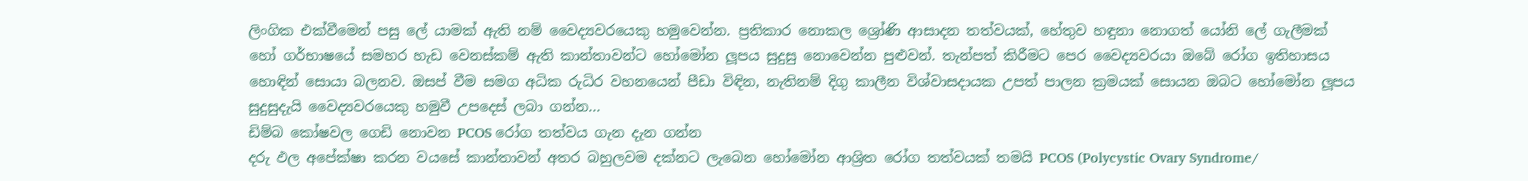ලිංගික එක්වීමෙන් පසු ලේ යාමක් ඇති නම් වෛද්‍යවරයෙකු හමුවෙන්න. ප්‍රතිකාර නොකල ශ්‍රෝණි ආසාදන තත්වයක්, හේතුව හඳුනා නොගත් යෝනි ලේ ගැලීමක් හෝ ගර්භාෂයේ සමහර හැඩ වෙනස්කම් ඇති කාන්තාවන්ට හෝමෝන ලූපය සුදුසු නොවෙන්න පුළුවන්. තැන්පත් කිරීමට පෙර වෛද්‍යවරයා ඔබේ රෝග ඉතිහාසය හොඳින් සොයා බලනව. ඔසප් වීම සමග අධික රුධිර වහනයෙන් පීඩා විඳින, නැතිනම් දිගු කාලීන විශ්වාසදායක උපත් පාලන ක්‍රමයක් සොයන ඔබට හෝමෝන ලූපය සුදුසුදැයි වෛද්‍යවරයෙකු හමුවී උපදෙස් ලබා ගන්න...
ඩිම්බ කෝෂවල ගෙඩි නොවන PCOS රෝග තත්වය ගැන දැන ගන්න
දරු ඵල අපේක්ෂා කරන වයසේ කාන්තාවන් අතර බහුලවම දක්නට ලැබෙන හෝමෝන ආශ්‍රිත රෝග තත්වයක් තමයි PCOS (Polycystic Ovary Syndrome/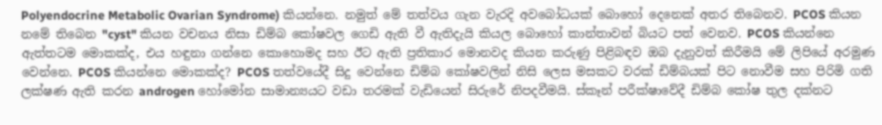Polyendocrine Metabolic Ovarian Syndrome) කියන්නෙ. නමුත් මේ තත්වය ගැන වැරදි අවබෝධයක් බොහෝ දෙනෙක් අතර තිබෙනව. PCOS කියන නමේ තිබෙන "cyst" කියන වචනය නිසා ඩිම්බ කෝෂවල ගෙඩි ඇති වී ඇතිදැයි කියල බොහෝ කාන්තාවන් බියට පත් වෙනව. PCOS කියන්නෙ ඇත්තටම මොකක්ද, එය හඳුනා ගන්නෙ කොහොමද සහ ඊට ඇති ප්‍රතිකාර මොනවද කියන කරුණු පිළිබඳව ඔබ දැනුවත් කිරීමයි මේ ලිපියේ අරමුණ වෙන්නෙ. PCOS කියන්නෙ මොකක්ද? PCOS තත්වයේදී සිදු වෙන්නෙ ඩිම්බ කෝෂවලින් නිසි ලෙස මසකට වරක් ඩිම්බයක් පිට නොවීම සහ පිරිමි ගති ලක්ෂණ ඇති කරන androgen හෝමෝන සාමාන්‍යයට වඩා තරමක් වැඩියෙන් සිරුරේ නිපදවීමයි. ස්කෑන් පරීක්ෂාවේදී ඩිම්බ කෝෂ තුල දක්නට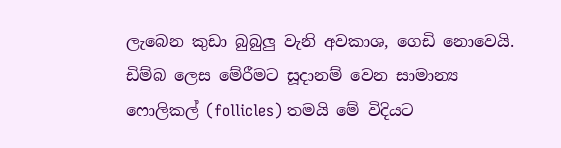ලැබෙන කුඩා බුබුලු වැනි අවකාශ, ගෙඩි නොවෙයි. ඩිම්බ ලෙස මේරීමට සූදානම් වෙන සාමාන්‍ය ෆොලිකල් (follicles) තමයි මේ විදියට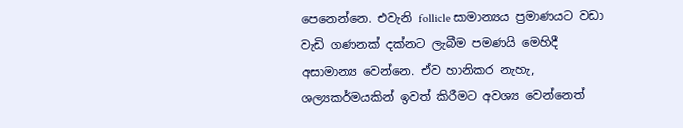පෙනෙන්නෙ. එවැනි follicle සාමාන්‍යය ප්‍රමාණයට වඩා වැඩි ගණනක් දක්නට ලැබීම පමණයි මෙහිදී අසාමාන්‍ය වෙන්නෙ. ඒව හානිකර නැහැ, ශල්‍යකර්මයකින් ඉවත් කිරීමට අවශ්‍ය වෙන්නෙත්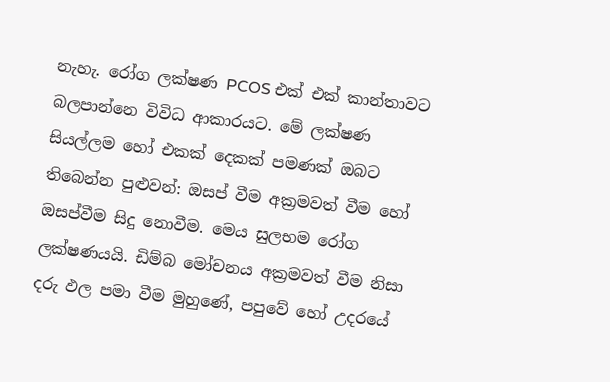නැහැ. රෝග ලක්ෂණ PCOS එක් එක් කාන්තාවට බලපාන්නෙ විවිධ ආකාරයට. මේ ලක්ෂණ සියල්ලම හෝ එකක් දෙකක් පමණක් ඔබට තිබෙන්න පුළුවන්: ඔසප් වීම අක්‍රමවත් වීම හෝ ඔසප්වීම සිදු නොවීම. මෙය සුලභම රෝග ලක්ෂණයයි. ඩිම්බ මෝචනය අක්‍රමවත් වීම නිසා දරු ඵල පමා වීම මුහුණේ, පපුවේ හෝ උදරයේ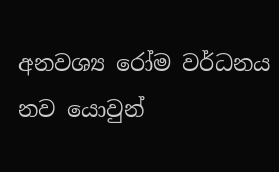අනවශ්‍ය රෝම වර්ධනය නව යොවුන්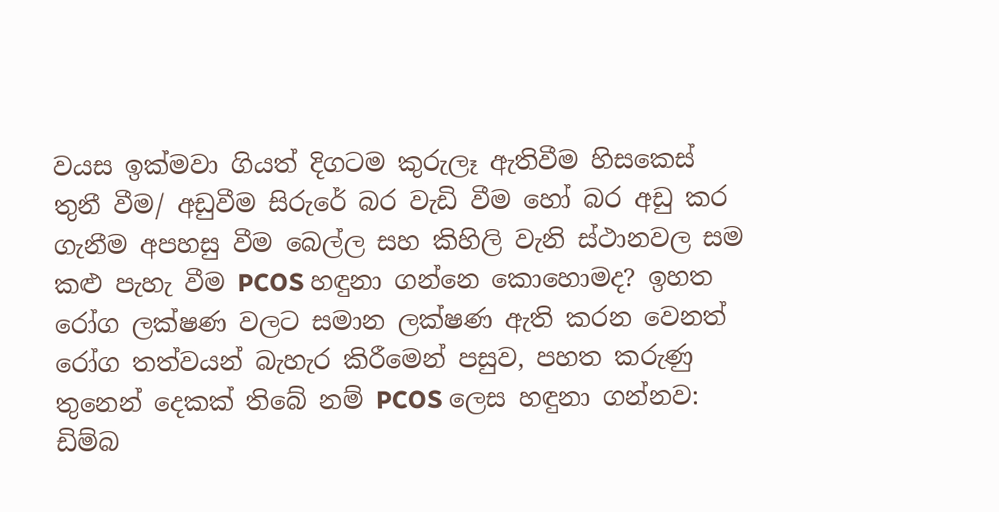වයස ඉක්මවා ගියත් දිගටම කුරුලෑ ඇතිවීම හිසකෙස් තුනී වීම/ අඩුවීම සිරුරේ බර වැඩි වීම හෝ බර අඩු කර ගැනීම අපහසු වීම බෙල්ල සහ කිහිලි වැනි ස්ථානවල සම කළු පැහැ වීම PCOS හඳුනා ගන්නෙ කොහොමද? ඉහත රෝග ලක්ෂණ වලට සමාන ලක්ෂණ ඇති කරන වෙනත් රෝග තත්වයන් බැහැර කිරීමෙන් පසුව, පහත කරුණු තුනෙන් දෙකක් තිබේ නම් PCOS ලෙස හඳුනා ගන්නව: ඩිම්බ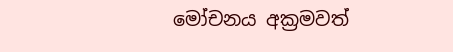මෝචනය අක්‍රමවත්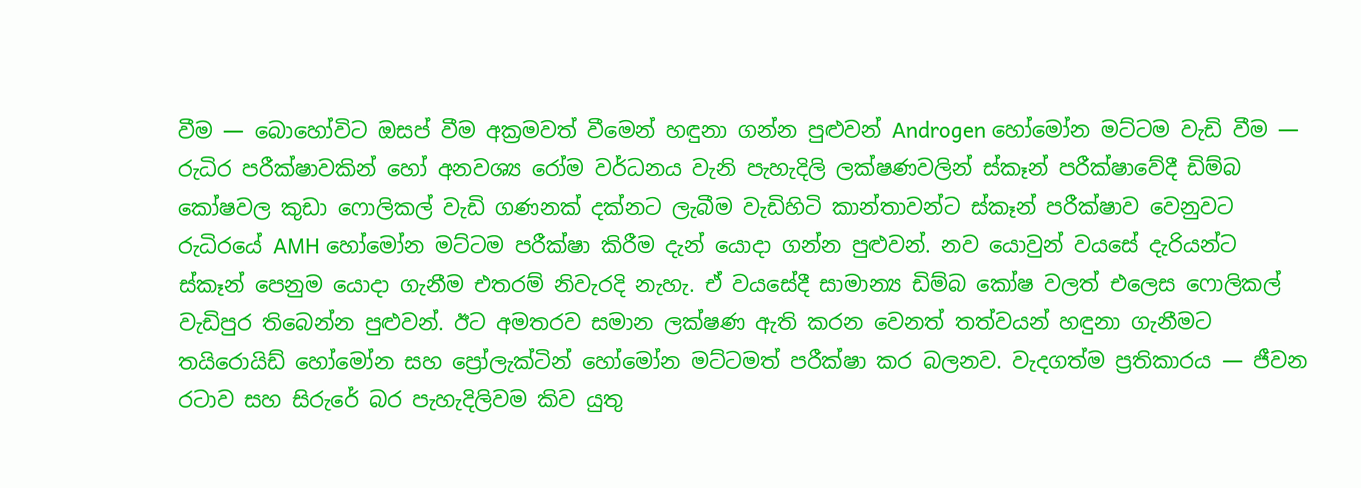වීම — බොහෝවිට ඔසප් වීම අක්‍රමවත් වීමෙන් හඳුනා ගන්න පුළුවන් Androgen හෝමෝන මට්ටම වැඩි වීම — රුධිර පරීක්ෂාවකින් හෝ අනවශ්‍ය රෝම වර්ධනය වැනි පැහැදිලි ලක්ෂණවලින් ස්කෑන් පරීක්ෂාවේදී ඩිම්බ කෝෂවල කුඩා ෆොලිකල් වැඩි ගණනක් දක්නට ලැබීම වැඩිහිටි කාන්තාවන්ට ස්කෑන් පරීක්ෂාව වෙනුවට රුධිරයේ AMH හෝමෝන මට්ටම පරීක්ෂා කිරීම දැන් යොදා ගන්න පුළුවන්. නව යොවුන් වයසේ දැරියන්ට ස්කෑන් පෙනුම යොදා ගැනීම එතරම් නිවැරදි නැහැ. ඒ වයසේදී සාමාන්‍ය ඩිම්බ කෝෂ වලත් එලෙස ෆොලිකල් වැඩිපුර තිබෙන්න පුළුවන්. ඊට අමතරව සමාන ලක්ෂණ ඇති කරන වෙනත් තත්වයන් හඳුනා ගැනීමට තයිරොයිඩ් හෝමෝන සහ ප්‍රෝලැක්ටින් හෝමෝන මට්ටමත් පරීක්ෂා කර බලනව. වැදගත්ම ප්‍රතිකාරය — ජීවන රටාව සහ සිරුරේ බර පැහැදිලිවම කිව යුතු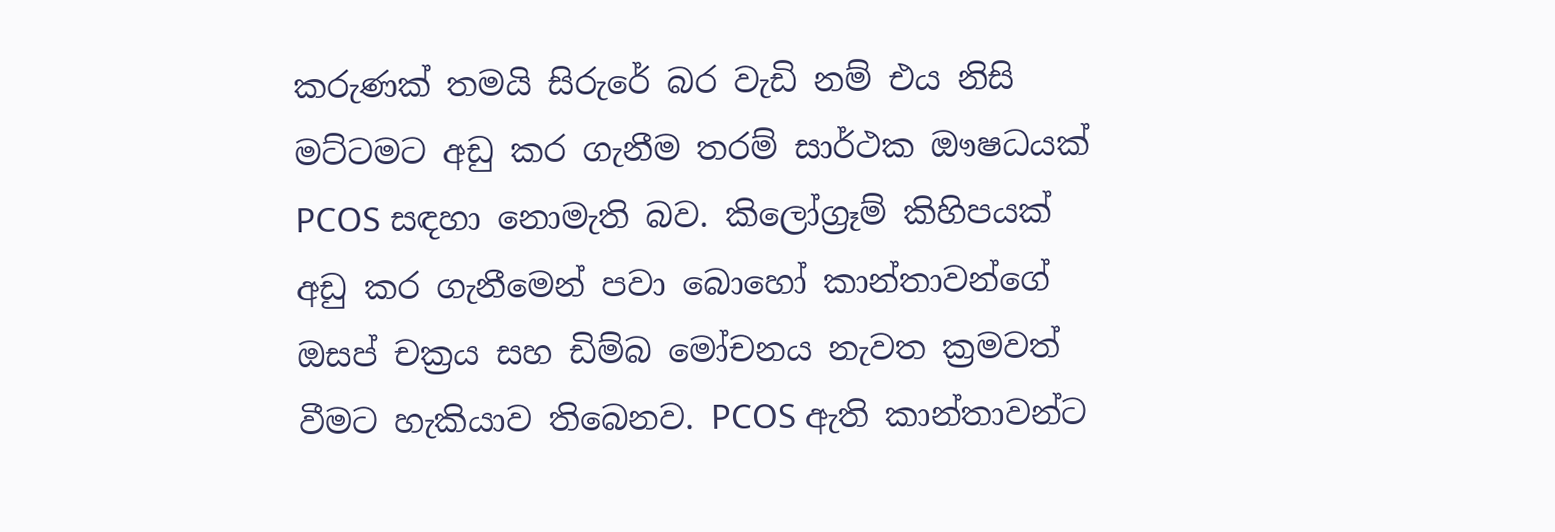කරුණක් තමයි සිරුරේ බර වැඩි නම් එය නිසි මට්ටමට අඩු කර ගැනීම තරම් සාර්ථක ඖෂධයක් PCOS සඳහා නොමැති බව. කිලෝග්‍රෑම් කිහිපයක් අඩු කර ගැනීමෙන් පවා බොහෝ කාන්තාවන්ගේ ඔසප් චක්‍රය සහ ඩිම්බ මෝචනය නැවත ක්‍රමවත් වීමට හැකියාව තිබෙනව. PCOS ඇති කාන්තාවන්ට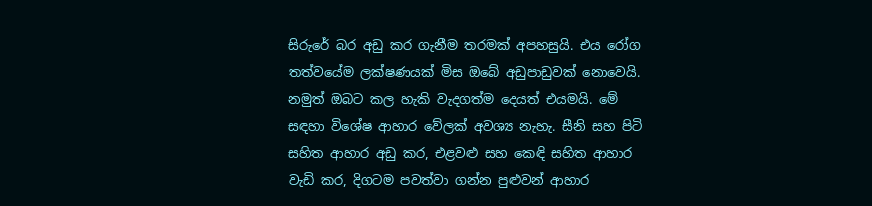සිරුරේ බර අඩු කර ගැනීම තරමක් අපහසුයි. එය රෝග තත්වයේම ලක්ෂණයක් මිස ඔබේ අඩුපාඩුවක් නොවෙයි. නමුත් ඔබට කල හැකි වැදගත්ම දෙයත් එයමයි. මේ සඳහා විශේෂ ආහාර වේලක් අවශ්‍ය නැහැ. සීනි සහ පිටි සහිත ආහාර අඩු කර, එළවළු සහ කෙඳි සහිත ආහාර වැඩි කර, දිගටම පවත්වා ගන්න පුළුවන් ආහාර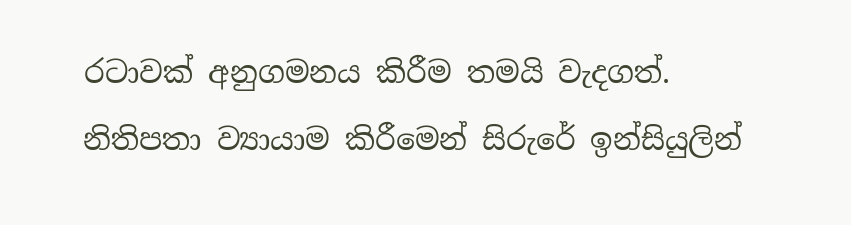රටාවක් අනුගමනය කිරීම තමයි වැදගත්. නිතිපතා ව්‍යායාම කිරීමෙන් සිරුරේ ඉන්සියුලින්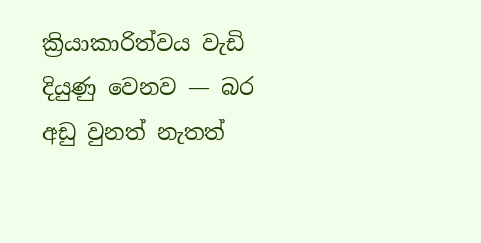ක්‍රියාකාරිත්වය වැඩි දියුණු වෙනව — බර අඩු වුනත් නැතත්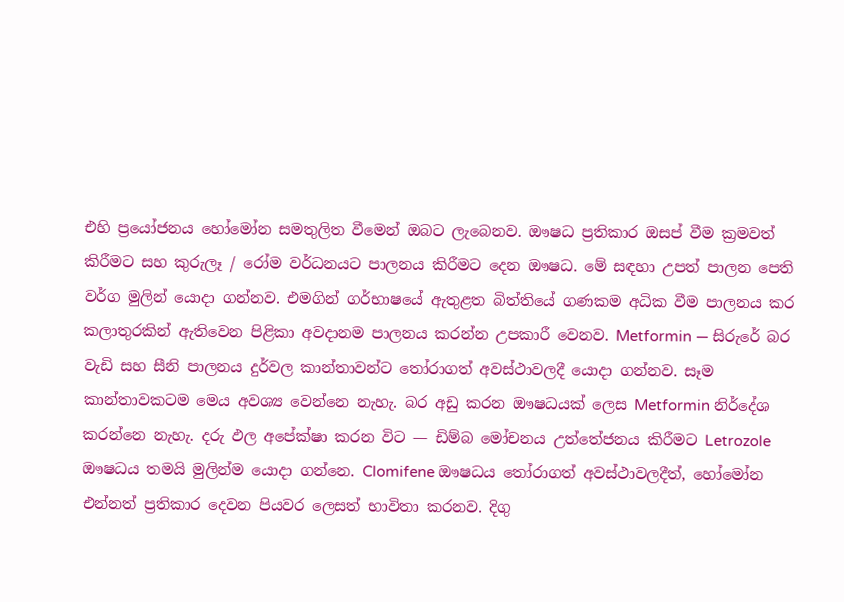එහි ප්‍රයෝජනය හෝමෝන සමතුලිත වීමෙන් ඔබට ලැබෙනව. ඖෂධ ප්‍රතිකාර ඔසප් වීම ක්‍රමවත් කිරීමට සහ කුරුලෑ / රෝම වර්ධනයට පාලනය කිරීමට දෙන ඖෂධ. මේ සඳහා උපත් පාලන පෙති වර්ග මුලින් යොදා ගන්නව. එමගින් ගර්භාෂයේ ඇතුළත බිත්තියේ ගණකම අධික වීම පාලනය කර කලාතුරකින් ඇතිවෙන පිළිකා අවදානම පාලනය කරන්න උපකාරී වෙනව. Metformin — සිරුරේ බර වැඩි සහ සීනි පාලනය දුර්වල කාන්තාවන්ට තෝරාගත් අවස්ථාවලදී යොදා ගන්නව. සෑම කාන්තාවකටම මෙය අවශ්‍ය වෙන්නෙ නැහැ. බර අඩු කරන ඖෂධයක් ලෙස Metformin නිර්දේශ කරන්නෙ නැහැ. දරු ඵල අපේක්ෂා කරන විට — ඩිම්බ මෝචනය උත්තේජනය කිරීමට Letrozole ඖෂධය තමයි මුලින්ම යොදා ගන්නෙ. Clomifene ඖෂධය තෝරාගත් අවස්ථාවලදීත්, හෝමෝන එන්නත් ප්‍රතිකාර දෙවන පියවර ලෙසත් භාවිතා කරනව. දිගු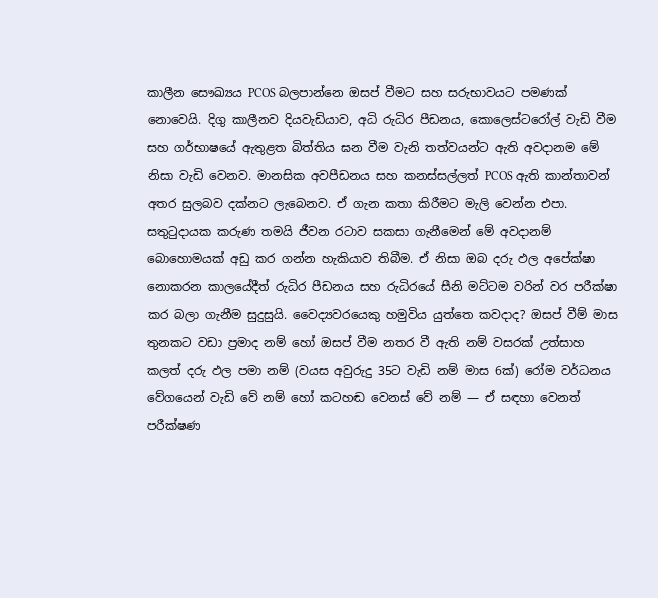කාලීන සෞඛ්‍යය PCOS බලපාන්නෙ ඔසප් වීමට සහ සරුභාවයට පමණක් නොවෙයි. දිගු කාලීනව දියවැඩියාව, අධි රුධිර පීඩනය, කොලෙස්ටරෝල් වැඩි වීම සහ ගර්භාෂයේ ඇතුළත බිත්තිය ඝන වීම වැනි තත්වයන්ට ඇති අවදානම මේ නිසා වැඩි වෙනව. මානසික අවපීඩනය සහ කනස්සල්ලත් PCOS ඇති කාන්තාවන් අතර සුලබව දක්නට ලැබෙනව. ඒ ගැන කතා කිරීමට මැලි වෙන්න එපා. සතුටුදායක කරුණ තමයි ජීවන රටාව සකසා ගැනීමෙන් මේ අවදානම් බොහොමයක් අඩු කර ගන්න හැකියාව තිබීම. ඒ නිසා ඔබ දරු ඵල අපේක්ෂා නොකරන කාලයේදීත් රුධිර පීඩනය සහ රුධිරයේ සීනි මට්ටම වරින් වර පරීක්ෂා කර බලා ගැනීම සුදුසුයි. වෛද්‍යවරයෙකු හමුවිය යුත්තෙ කවදාද? ඔසප් වීම් මාස තුනකට වඩා ප්‍රමාද නම් හෝ ඔසප් වීම නතර වී ඇති නම් වසරක් උත්සාහ කලත් දරු ඵල පමා නම් (වයස අවුරුදු 35ට වැඩි නම් මාස 6ක්) රෝම වර්ධනය වේගයෙන් වැඩි වේ නම් හෝ කටහඬ වෙනස් වේ නම් — ඒ සඳහා වෙනත් පරීක්ෂණ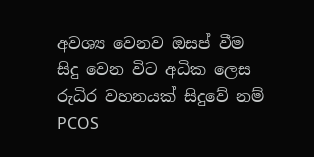අවශ්‍ය වෙනව ඔසප් වීම සිදු වෙන විට අධික ලෙස රුධිර වහනයක් සිදුවේ නම් PCOS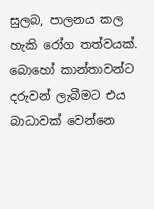සුලබ, පාලනය කල හැකි රෝග තත්වයක්. බොහෝ කාන්තාවන්ට දරුවන් ලැබීමට එය බාධාවක් වෙන්නෙ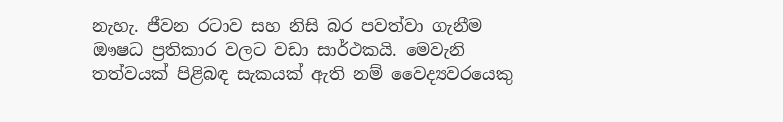නැහැ. ජීවන රටාව සහ නිසි බර පවත්වා ගැනීම ඖෂධ ප්‍රතිකාර වලට වඩා සාර්ථකයි. මෙවැනි තත්වයක් පිළිබඳ සැකයක් ඇති නම් වෛද්‍යවරයෙකු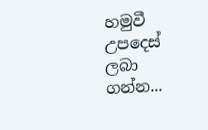හමුවී උපදෙස් ලබා ගන්න...